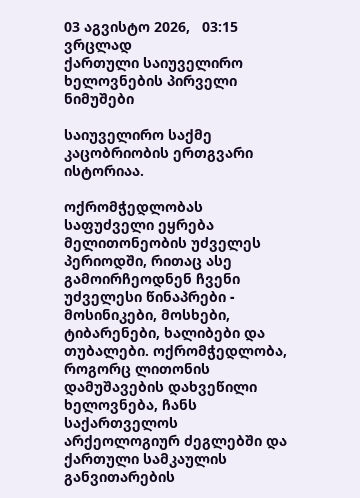03 აგვისტო 2026,   03:15
ვრცლად
ქართული საიუველირო ხელოვნების პირველი ნიმუშები

საიუველირო საქმე კაცობრიობის ერთგვარი ისტორიაა.

ოქრომჭედლობას საფუძველი ეყრება მელითონეობის უძველეს პერიოდში, რითაც ასე გამოირჩეოდნენ ჩვენი უძველესი წინაპრები - მოსინიკები, მოსხები, ტიბარენები, ხალიბები და თუბალები. ოქრომჭედლობა, როგორც ლითონის დამუშავების დახვეწილი ხელოვნება, ჩანს საქართველოს არქეოლოგიურ ძეგლებში და ქართული სამკაულის განვითარების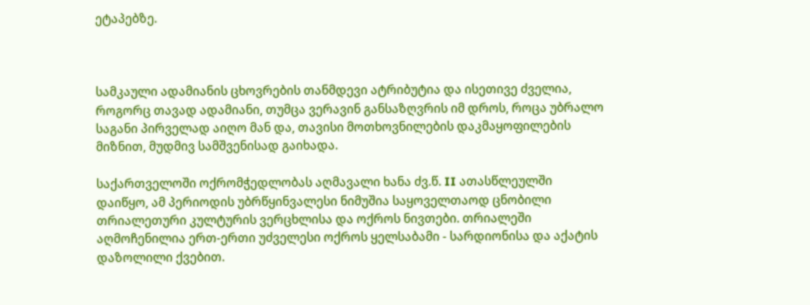ეტაპებზე.



სამკაული ადამიანის ცხოვრების თანმდევი ატრიბუტია და ისეთივე ძველია, როგორც თავად ადამიანი, თუმცა ვერავინ განსაზღვრის იმ დროს, როცა უბრალო საგანი პირველად აიღო მან და, თავისი მოთხოვნილების დაკმაყოფილების მიზნით, მუდმივ სამშვენისად გაიხადა.

საქართველოში ოქრომჭედლობას აღმავალი ხანა ძვ.წ. II ათასწლეულში დაიწყო, ამ პერიოდის უბრწყინვალესი ნიმუშია საყოველთაოდ ცნობილი თრიალეთური კულტურის ვერცხლისა და ოქროს ნივთები. თრიალეში აღმოჩენილია ერთ-ერთი უძველესი ოქროს ყელსაბამი - სარდიონისა და აქატის დაზოლილი ქვებით.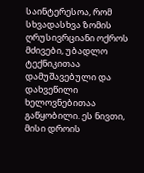საინტერესოა, რომ სხვადასხვა ზომის ღრუსივრციანი ოქროს მძივები, უბადლო ტექნიკითაა დამუშავებული და დახვეწილი ხელოვნებითაა გაწყობილი. ეს ნივთი, მისი დროის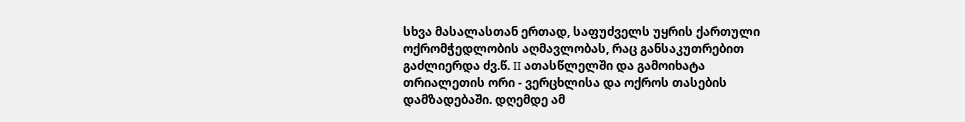სხვა მასალასთან ერთად, საფუძველს უყრის ქართული ოქრომჭედლობის აღმავლობას, რაც განსაკუთრებით გაძლიერდა ძვ.წ. II ათასწლელში და გამოიხატა თრიალეთის ორი - ვერცხლისა და ოქროს თასების დამზადებაში. დღემდე ამ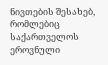ნივთების შესახებ, რომლებიც საქართველოს ეროვნული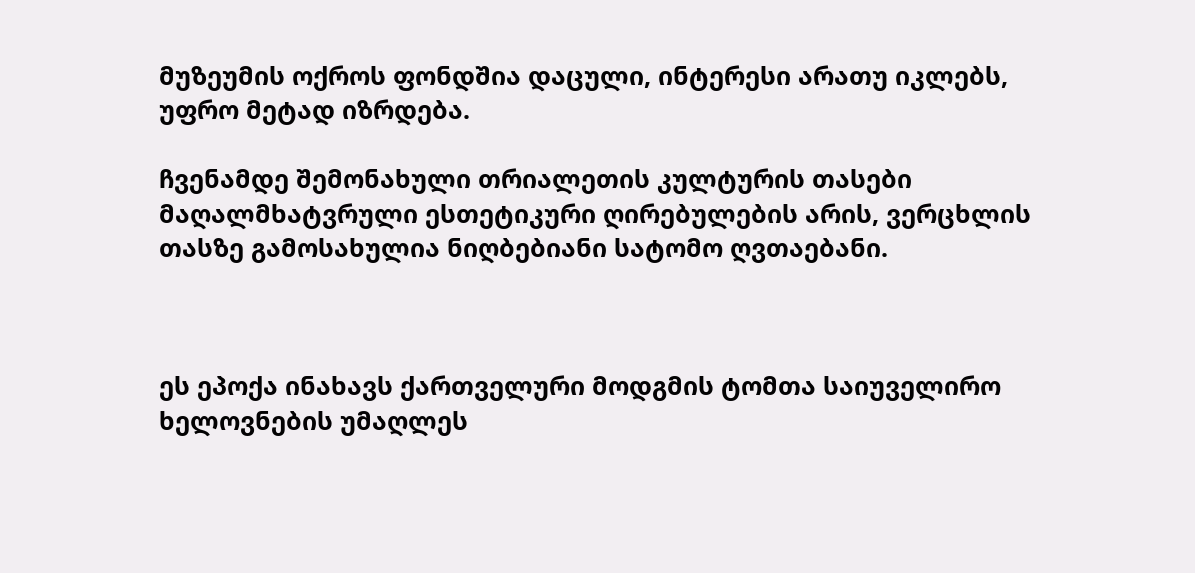მუზეუმის ოქროს ფონდშია დაცული, ინტერესი არათუ იკლებს, უფრო მეტად იზრდება.

ჩვენამდე შემონახული თრიალეთის კულტურის თასები მაღალმხატვრული ესთეტიკური ღირებულების არის, ვერცხლის თასზე გამოსახულია ნიღბებიანი სატომო ღვთაებანი.



ეს ეპოქა ინახავს ქართველური მოდგმის ტომთა საიუველირო ხელოვნების უმაღლეს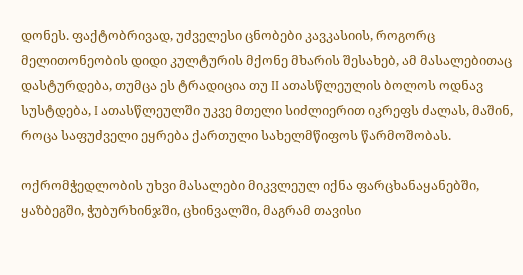დონეს. ფაქტობრივად, უძველესი ცნობები კავკასიის, როგორც მელითონეობის დიდი კულტურის მქონე მხარის შესახებ, ამ მასალებითაც დასტურდება, თუმცა ეს ტრადიცია თუ II ათასწლეულის ბოლოს ოდნავ სუსტდება, I ათასწლეულში უკვე მთელი სიძლიერით იკრეფს ძალას, მაშინ, როცა საფუძველი ეყრება ქართული სახელმწიფოს წარმოშობას.

ოქრომჭედლობის უხვი მასალები მიკვლეულ იქნა ფარცხანაყანებში, ყაზბეგში, ჭუბურხინჯში, ცხინვალში, მაგრამ თავისი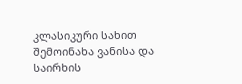კლასიკური სახით შემოინახა ვანისა და საირხის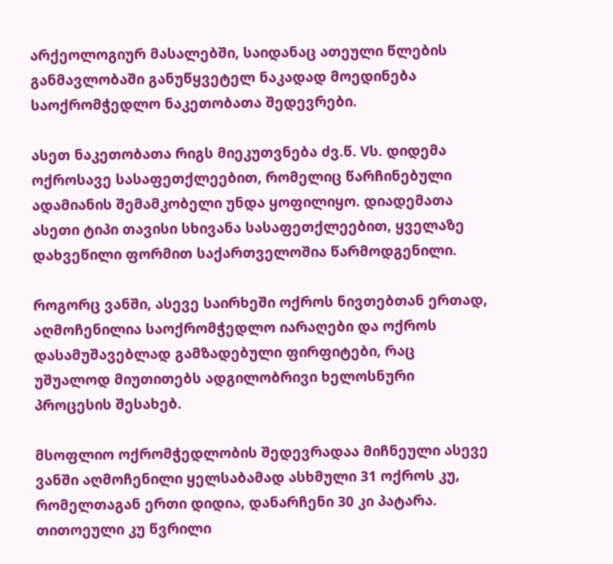არქეოლოგიურ მასალებში, საიდანაც ათეული წლების განმავლობაში განუწყვეტელ ნაკადად მოედინება საოქრომჭედლო ნაკეთობათა შედევრები.

ასეთ ნაკეთობათა რიგს მიეკუთვნება ძვ.წ. Vს. დიდემა ოქროსავე სასაფეთქლეებით, რომელიც წარჩინებული ადამიანის შემამკობელი უნდა ყოფილიყო. დიადემათა ასეთი ტიპი თავისი სხივანა სასაფეთქლეებით, ყველაზე დახვეწილი ფორმით საქართველოშია წარმოდგენილი.

როგორც ვანში, ასევე საირხეში ოქროს ნივთებთან ერთად, აღმოჩენილია საოქრომჭედლო იარაღები და ოქროს დასამუშავებლად გამზადებული ფირფიტები, რაც უშუალოდ მიუთითებს ადგილობრივი ხელოსნური პროცესის შესახებ.

მსოფლიო ოქრომჭედლობის შედევრადაა მიჩნეული ასევე ვანში აღმოჩენილი ყელსაბამად ასხმული 31 ოქროს კუ, რომელთაგან ერთი დიდია, დანარჩენი 30 კი პატარა. თითოეული კუ წვრილი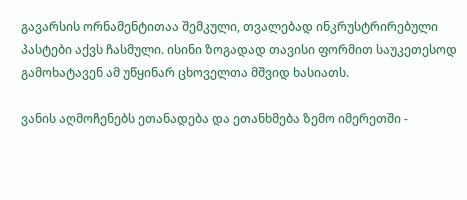გავარსის ორნამენტითაა შემკული, თვალებად ინკრუსტრირებული პასტები აქვს ჩასმული. ისინი ზოგადად თავისი ფორმით საუკეთესოდ გამოხატავენ ამ უწყინარ ცხოველთა მშვიდ ხასიათს.

ვანის აღმოჩენებს ეთანადება და ეთანხმება ზემო იმერეთში -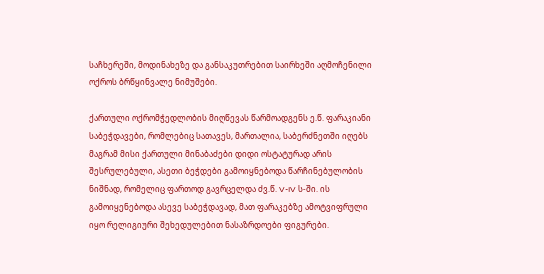საჩხერეში, მოდინახეზე და განსაკუთრებით საირხეში აღმოჩენილი ოქროს ბრწყინვალე ნიმუშები.

ქართული ოქრომჭედლობის მიღწევას წარმოადგენს ე.წ. ფარაკიანი საბეჭდავები, რომლებიც სათავეს, მართალია, საბერძნეთში იღებს მაგრამ მისი ქართული მინაბაძები დიდი ოსტატურად არის შესრულებული, ასეთი ბეჭდები გამოიყნებოდა წარჩინებულობის ნიშნად, რომელიც ფართოდ გავრცელდა ძვ.წ. V-IV ს-ში. ის გამოიყენებოდა ასევე საბეჭდავად, მათ ფარაკებზე ამოტვიფრული იყო რელიგიური შეხედულებით ნასაზრდოები ფიგურები.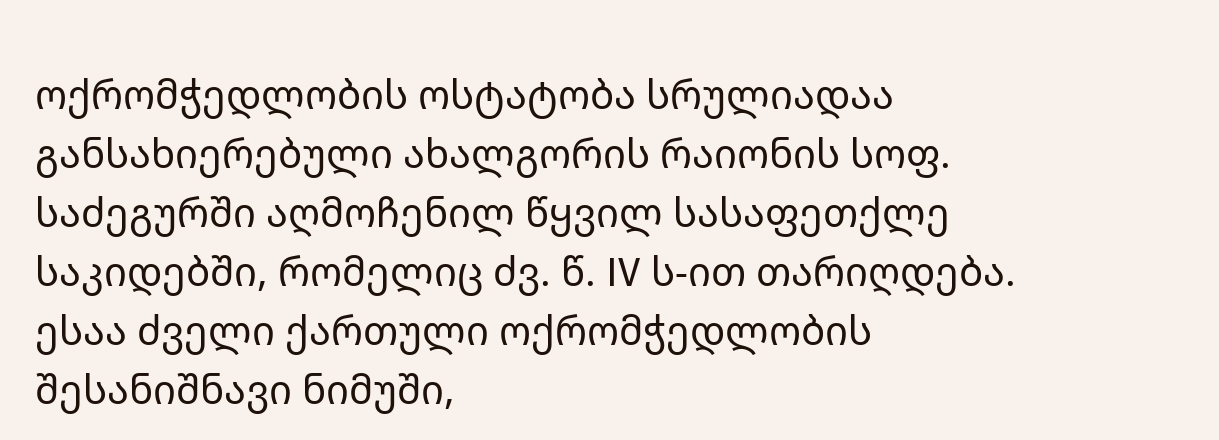ოქრომჭედლობის ოსტატობა სრულიადაა განსახიერებული ახალგორის რაიონის სოფ. საძეგურში აღმოჩენილ წყვილ სასაფეთქლე საკიდებში, რომელიც ძვ. წ. IV ს-ით თარიღდება. ესაა ძველი ქართული ოქრომჭედლობის შესანიშნავი ნიმუში,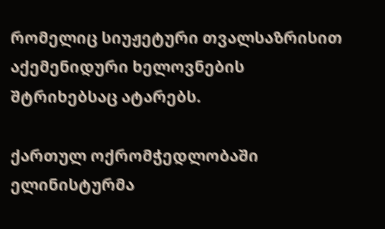რომელიც სიუჟეტური თვალსაზრისით აქემენიდური ხელოვნების შტრიხებსაც ატარებს.

ქართულ ოქრომჭედლობაში ელინისტურმა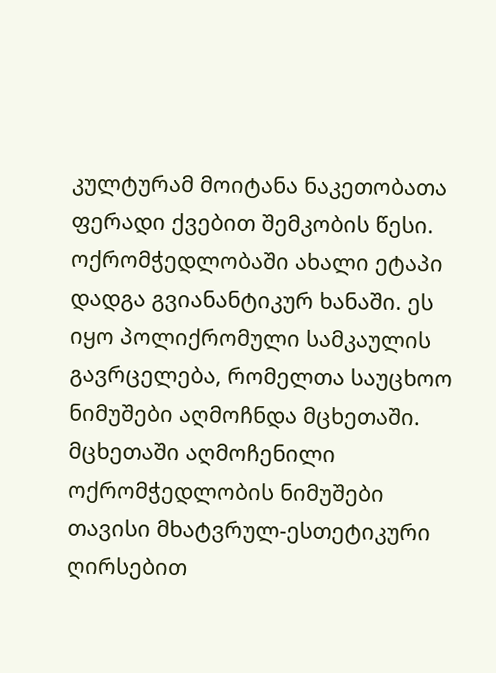კულტურამ მოიტანა ნაკეთობათა ფერადი ქვებით შემკობის წესი. ოქრომჭედლობაში ახალი ეტაპი დადგა გვიანანტიკურ ხანაში. ეს იყო პოლიქრომული სამკაულის გავრცელება, რომელთა საუცხოო ნიმუშები აღმოჩნდა მცხეთაში. მცხეთაში აღმოჩენილი ოქრომჭედლობის ნიმუშები თავისი მხატვრულ-ესთეტიკური ღირსებით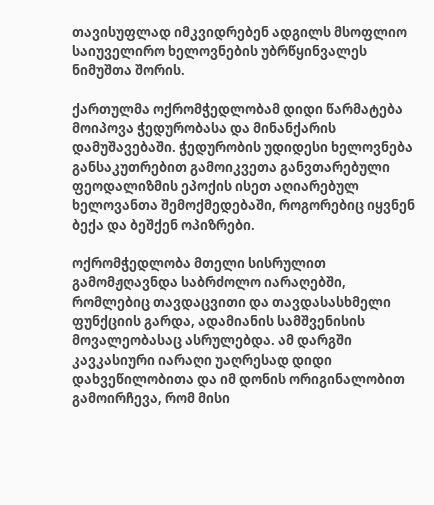თავისუფლად იმკვიდრებენ ადგილს მსოფლიო საიუველირო ხელოვნების უბრწყინვალეს ნიმუშთა შორის.

ქართულმა ოქრომჭედლობამ დიდი წარმატება მოიპოვა ჭედურობასა და მინანქარის დამუშავებაში. ჭედურობის უდიდესი ხელოვნება განსაკუთრებით გამოიკვეთა განვთარებული ფეოდალიზმის ეპოქის ისეთ აღიარებულ ხელოვანთა შემოქმედებაში, როგორებიც იყვნენ ბექა და ბეშქენ ოპიზრები.

ოქრომჭედლობა მთელი სისრულით გამომჟღავნდა საბრძოლო იარაღებში, რომლებიც თავდაცვითი და თავდასასხმელი ფუნქციის გარდა, ადამიანის სამშვენისის მოვალეობასაც ასრულებდა. ამ დარგში კავკასიური იარაღი უაღრესად დიდი დახვეწილობითა და იმ დონის ორიგინალობით გამოირჩევა, რომ მისი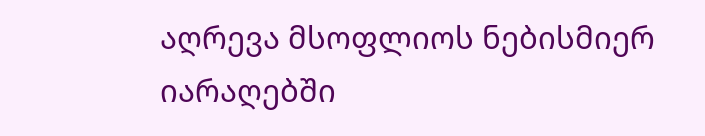აღრევა მსოფლიოს ნებისმიერ იარაღებში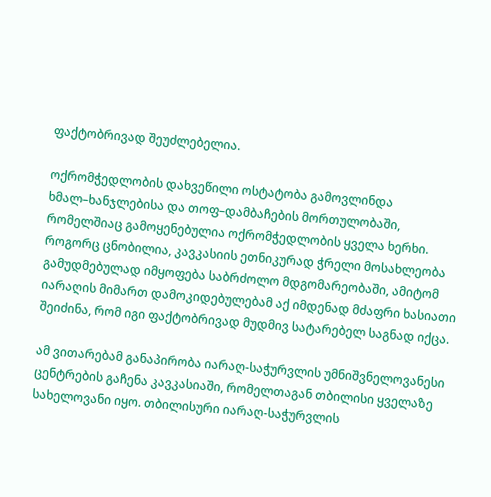ფაქტობრივად შეუძლებელია.

ოქრომჭედლობის დახვეწილი ოსტატობა გამოვლინდა ხმალ–ხანჯლებისა და თოფ–დამბაჩების მორთულობაში, რომელშიაც გამოყენებულია ოქრომჭედლობის ყველა ხერხი. როგორც ცნობილია, კავკასიის ეთნიკურად ჭრელი მოსახლეობა გამუდმებულად იმყოფება საბრძოლო მდგომარეობაში, ამიტომ იარაღის მიმართ დამოკიდებულებამ აქ იმდენად მძაფრი ხასიათი შეიძინა, რომ იგი ფაქტობრივად მუდმივ სატარებელ საგნად იქცა.

ამ ვითარებამ განაპირობა იარაღ-საჭურვლის უმნიშვნელოვანესი ცენტრების გაჩენა კავკასიაში, რომელთაგან თბილისი ყველაზე სახელოვანი იყო. თბილისური იარაღ-საჭურვლის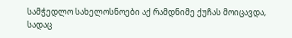სამჭედლო სახელოსნოები აქ რამდნიმე ქუჩას მოიცავდა, სადაც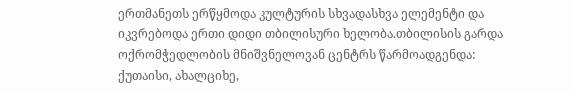ერთმანეთს ერწყმოდა კულტურის სხვადასხვა ელემენტი და იკვრებოდა ერთი დიდი თბილისური ხელობა.თბილისის გარდა ოქრომჭედლობის მნიშვნელოვან ცენტრს წარმოადგენდა: ქუთაისი, ახალციხე,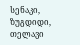სენაკი, ზუგდიდი, თელავი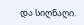და სიღნაღი.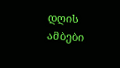დღის ამბები